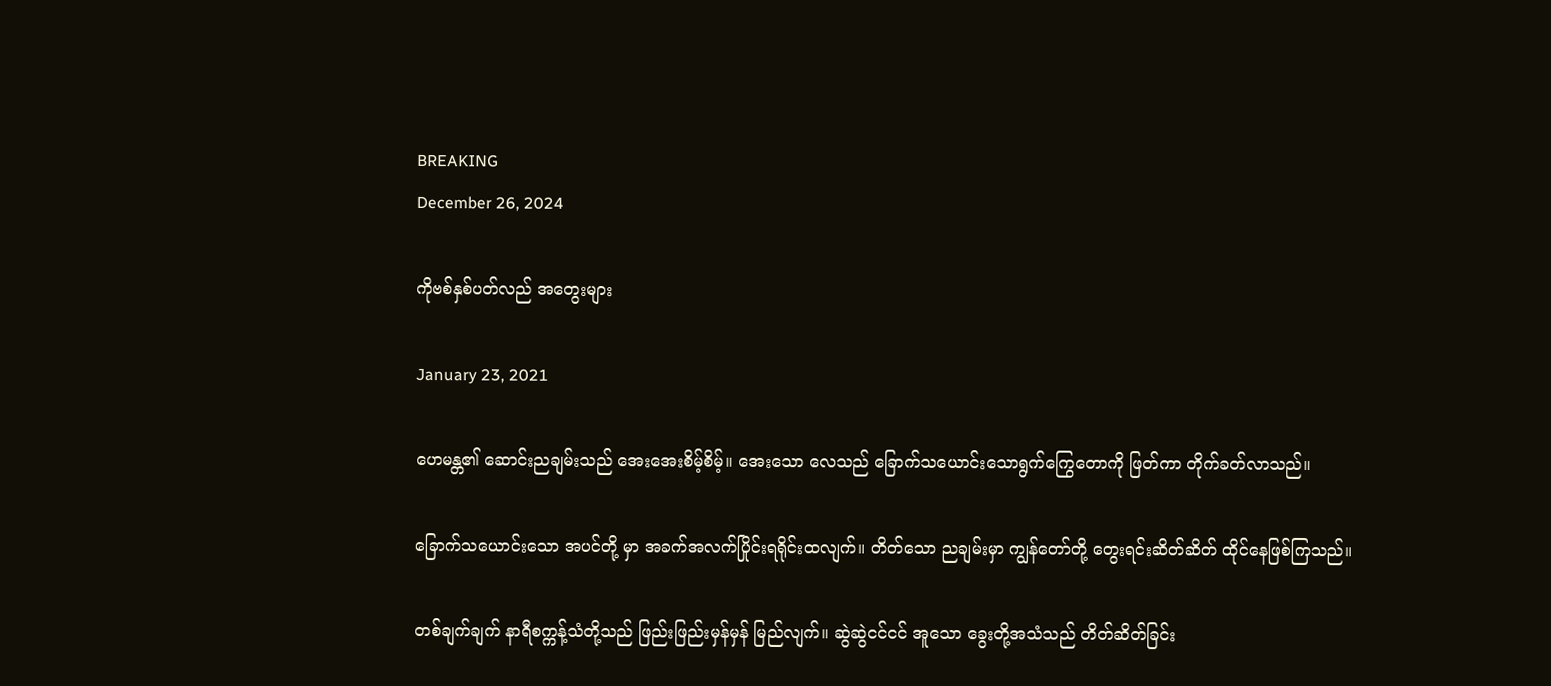BREAKING
December 26, 2024

ကိုဗစ်နှစ်ပတ်လည် အတွေးများ

January 23, 2021

ဟေမန္တ၏ ဆောင်းညချမ်းသည် အေးအေးစိမ့်စိမ့်။ အေးသော လေသည် ခြောက်သယောင်းသောရွက်ကြွေတောကို ဖြတ်ကာ တိုက်ခတ်လာသည်။

ခြောက်သယောင်းသော အပင်တို့ မှာ အခက်အလက်ပြိုင်းရရိုင်းထလျက်။ တိတ်သော ညချမ်းမှာ ကျွန်တော်တို့ တွေးရင်းဆိတ်ဆိတ် ထိုင်နေဖြစ်ကြသည်။

တစ်ချက်ချက် နာရီစက္ကန့်သံတို့သည် ဖြည်းဖြည်းမှန်မှန် မြည်လျက်။ ဆွဲဆွဲငင်ငင် အူသော ခွေးတို့အသံသည် တိတ်ဆိတ်ခြင်း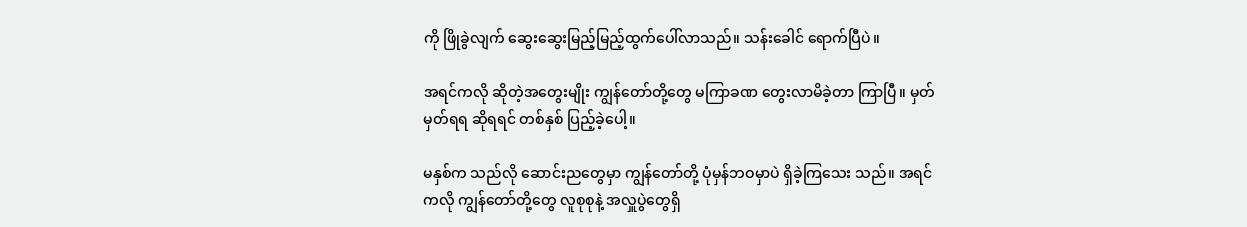ကို ဖြိုခွဲလျက် ဆွေးဆွေးမြည့်မြည့်ထွက်ပေါ်လာသည်။ သန်းခေါင် ရောက်ပြီပဲ။

အရင်ကလို ဆိုတဲ့အတွေးမျိုး ကျွန်တော်တို့တွေ မကြာခဏ တွေးလာမိခဲ့တာ ကြာပြီ။ မှတ်မှတ်ရရ ဆိုရရင် တစ်နှစ် ပြည့်ခဲ့ပေါ့။

မနှစ်က သည်လို ဆောင်းညတွေမှာ ကျွန်တော်တို့ ပုံမှန်ဘဝမှာပဲ ရှိခဲ့ကြသေး သည်။ အရင်ကလို ကျွန်တော်တို့တွေ လူစုစုနဲ့ အလှူပွဲတွေရှိ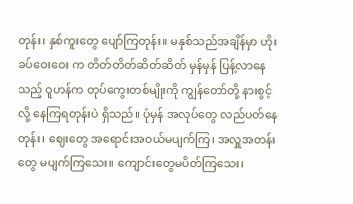တုန်း၊ နှစ်ကူးတွေ ပျော်ကြတုန်း။ မနှစ်သည်အချိန်မှာ ဟိုးခပ်ဝေးဝေး က တိတ်တိတ်ဆိတ်ဆိတ် မှန်မှန် ပြန့်လာနေသည့် ဝူဟန်က တုပ်ကွေးတစ်မျိုးကို ကျွန်တော်တို့ နားစွင့်လို့ နေကြရတုန်းပဲ ရှိသည်။ ပုံမှန် အလုပ်တွေ လည်ပတ်နေတုန်း၊ ဈေးတွေ အရောင်းအဝယ်မပျက်ကြ၊ အလှူအတန်းတွေ မပျက်ကြသေး။ ကျောင်းတွေမပိတ်ကြသေး၊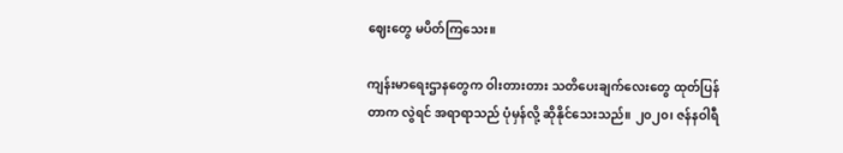ဈေးတွေ မပိတ်ကြသေး။

ကျန်းမာရေးဌာနတွေက ဝါးတားတား သတိပေးချက်လေးတွေ ထုတ်ပြန်တာက လွဲရင် အရာရာသည် ပုံမှန်လို့ ဆိုနိုင်သေးသည်။ ၂၀၂၀၊ ဇန်နဝါရီ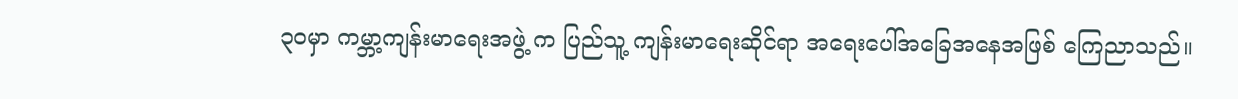၃၀မှာ ကမ္ဘာ့ကျန်းမာရေးအဖွဲ့ က ပြည်သူ့ ကျန်းမာရေးဆိုင်ရာ အရေးပေါ်အခြေအနေအဖြစ် ကြေညာသည်။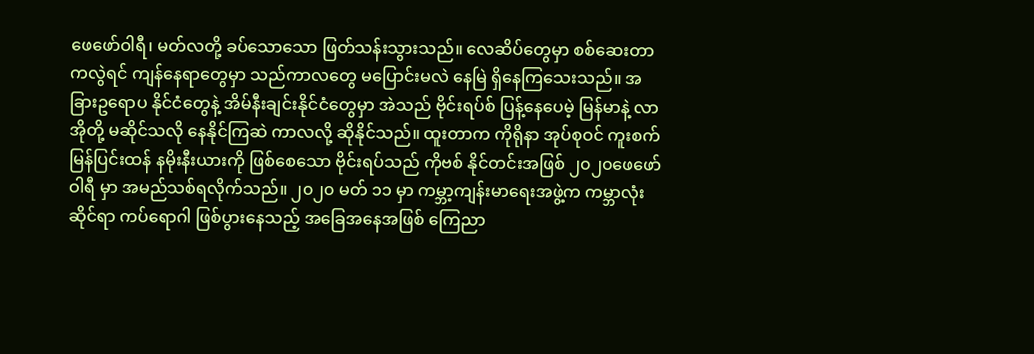ဖေဖော်ဝါရီ၊ မတ်လတို့ ခပ်သောသော ဖြတ်သန်းသွားသည်။ လေဆိပ်တွေမှာ စစ်ဆေးတာကလွဲရင် ကျန်နေရာတွေမှာ သည်ကာလတွေ မပြောင်းမလဲ နေမြဲ ရှိနေကြသေးသည်။ အခြားဥရောပ နိုင်ငံတွေနဲ့ အိမ်နီးချင်းနိုင်ငံတွေမှာ အဲသည် ဗိုင်းရပ်စ် ပြန့်နေပေမဲ့ မြန်မာနဲ့ လာအိုတို့ မဆိုင်သလို နေနိုင်ကြဆဲ ကာလလို့ ဆိုနိုင်သည်။ ထူးတာက ကိုရိုနာ အုပ်စုဝင် ကူးစက်မြန်ပြင်းထန် နမိုးနီးယားကို ဖြစ်စေသော ဗိုင်းရပ်သည် ကိုဗစ် နိုင်တင်းအဖြစ် ၂၀၂၀ဖေဖော်ဝါရီ မှာ အမည်သစ်ရလိုက်သည်။ ၂၀၂၀ မတ် ၁၁ မှာ ကမ္ဘာ့ကျန်းမာရေးအဖွဲ့က ကမ္ဘာလုံးဆိုင်ရာ ကပ်ရောဂါ ဖြစ်ပွားနေသည့် အခြေအနေအဖြစ် ကြေညာ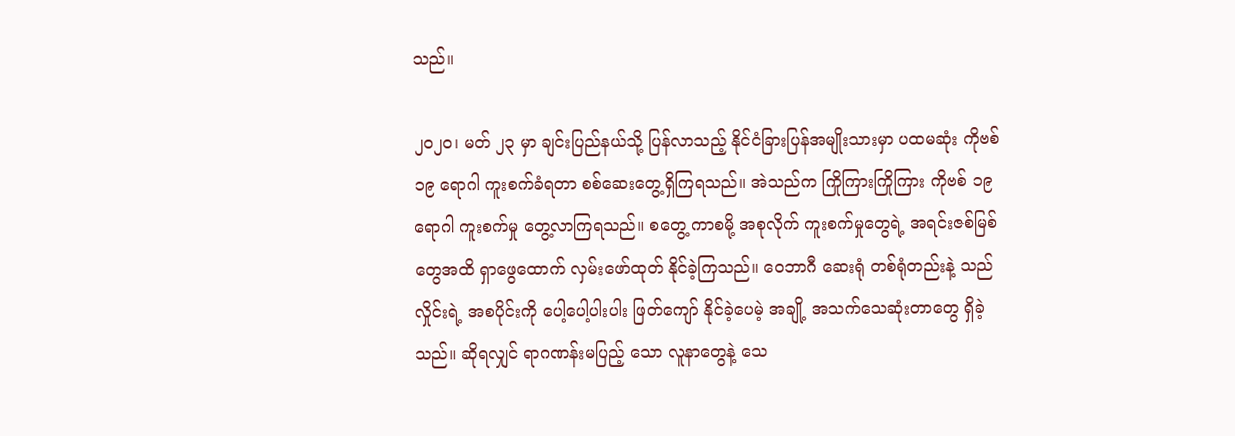သည်။

၂၀၂၀၊ မတ် ၂၃ မှာ ချင်းပြည်နယ်သို့ ပြန်လာသည့် နိုင်ငံခြားပြန်အမျိုးသားမှာ ပထမဆုံး ကိုဗစ်၁၉ ရောဂါ ကူးစက်ခံရတာ စစ်ဆေးတွေ့ရှိကြရသည်။ အဲသည်က ကြိုကြားကြိုကြား ကိုဗစ် ၁၉ ရောဂါ ကူးစက်မှု တွေ့လာကြရသည်။ စတွေ့ ကာစမို့ အစုလိုက် ကူးစက်မှုတွေရဲ့ အရင်းဇစ်မြစ်တွေအထိ ရှာဖွေထောက် လှမ်းဖော်ထုတ် နိုင်ခဲ့ကြသည်။ ဝေဘာဂီ ဆေးရုံ တစ်ရုံတည်းနဲ့ သည်လှိုင်းရဲ့ အစပိုင်းကို ပေါ့ပေါ့ပါးပါး ဖြတ်ကျော် နိုင်ခဲ့ပေမဲ့ အချို့ အသက်သေဆုံးတာတွေ ရှိခဲ့သည်။ ဆိုရလျှင် ရာဂဏန်းမပြည့် သော လူနာတွေနဲ့ သေ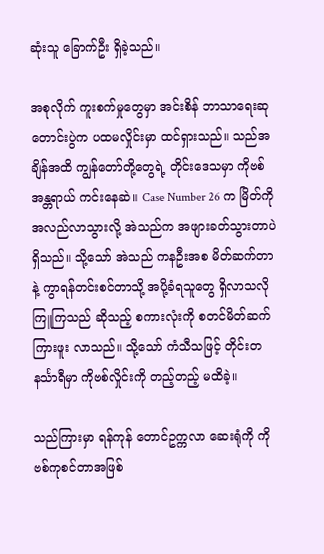ဆုံးသူ ခြောက်ဦး ရှိခဲ့သည်။

အစုလိုက် ကူးစက်မှုတွေမှာ အင်းစိန် ဘာသာရေးဆုတောင်းပွဲက ပထမလှိုင်းမှာ ထင်ရှားသည်။ သည်အချိန်အထိ ကျွန်တော်တို့တွေရဲ့ တိုင်းဒေသမှာ ကိုဗစ် အန္တရာယ် ကင်းနေဆဲ။ Case Number 26 က မြိတ်ကို အလည်လာသွားလို့ အဲသည်က အဖျားခတ်သွားတာပဲ ရှိသည်။ သို့သော် အဲသည် ကနဦးအစ မိတ်ဆက်တာနဲ့ ကွာရန်တင်းစင်တာသို့ အပို့ခံရသူတွေ ရှိလာသလို ကြူကြသည် ဆိုသည့် စကားလုံးကို စတင်မိတ်ဆက်ကြားဖူး လာသည်။ သို့သော် ကံသီသဖြင့် တိုင်းတနင်္သာရီမှာ ကိုဗစ်လှိုင်းကို တည့်တည့် မထိခဲ့။

သည်ကြားမှာ ရန်ကုန် တောင်ဥက္ကလာ ဆေးရုံကို ကိုဗစ်ကုစင်တာအဖြစ်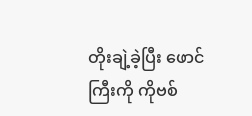တိုးချဲ့ခဲ့ပြီး ဖောင်ကြီးကို ကိုဗစ်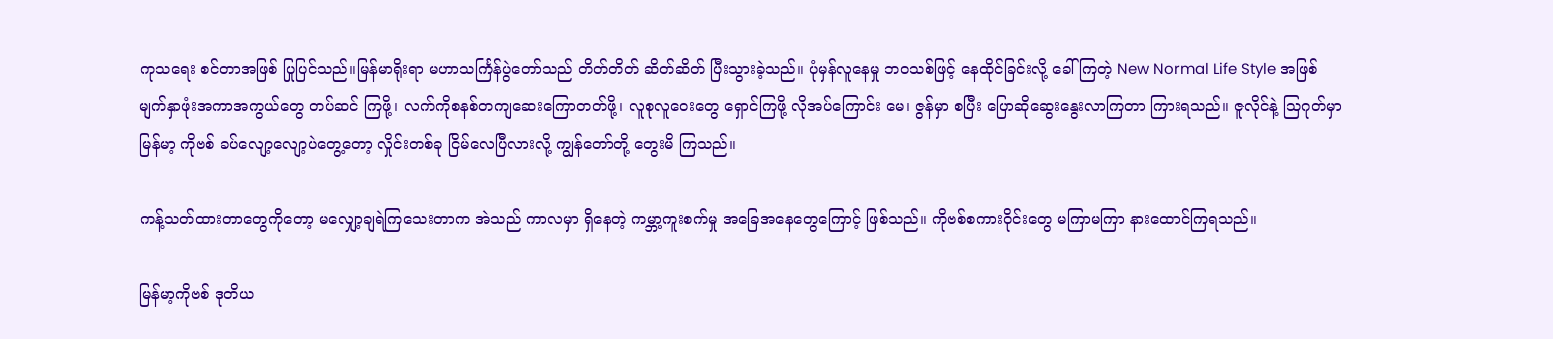ကုသရေး စင်တာအဖြစ် ပြုပြင်သည်။မြန်မာရိုးရာ မဟာသင်္ကြန်ပွဲတော်သည် တိတ်တိတ် ဆိတ်ဆိတ် ပြီးသွားခဲ့သည်။ ပုံမှန်လူနေမှု ဘဝသစ်ဖြင့် နေထိုင်ခြင်းလို့ ခေါ်ကြတဲ့ New Normal Life Style အဖြစ် မျက်နှာဖုံးအကာအကွယ်တွေ တပ်ဆင် ကြဖို့၊ လက်ကိုစနစ်တကျဆေးကြောတတ်ဖို့၊ လူစုလူဝေးတွေ ရှောင်ကြဖို့ လိုအပ်ကြောင်း မေ၊ ဇွန်မှာ စပြီး ပြောဆိုဆွေးနွေးလာကြတာ ကြားရသည်။ ဇူလိုင်နဲ့ သြဂုတ်မှာ မြန်မာ့ ကိုဗစ် ခပ်လျော့လျော့ပဲတွေ့တော့ လှိုင်းတစ်ခု ငြိမ်လေပြီလားလို့ ကျွန်တော်တို့ တွေးမိ ကြသည်။

ကန့်သတ်ထားတာတွေကိုတော့ မလျှော့ချရဲကြသေးတာက အဲသည် ကာလမှာ ရှိနေတဲ့ ကမ္ဘာ့ကူးစက်မှု အခြေအနေတွေကြောင့် ဖြစ်သည်။ ကိုဗစ်စကားဝိုင်းတွေ မကြာမကြာ နားထောင်ကြရသည်။

မြန်မာ့ကိုဗစ် ဒုတိယ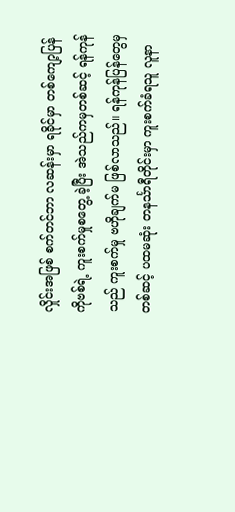လှိုင်းအဖြစ် စက်တင်ဘာ လဆန်းမှာ ရခိုင်မှာ တစ်ကျော့ပြန်ကိုဗစ်ရဲ့ ကူးစက်မှုစတွေ့ ခဲ့ပြီး အဲသည်ကမှတစ်ဆင့် ရန်ကုန်သည် ကူးစက်မှု ဗဟိုချက်မ ဖြစ်လာသည်။ ရန်ကုန်ပြန်တွေမှတစ်ဆင့် ပထမဆုံး တနင်္သာရီတိုင်းမှာ ကူးစက်ခံရသူ လူနာ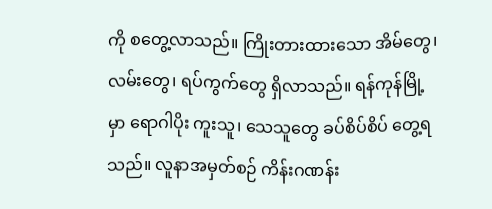ကို စတွေ့လာသည်။ ကြိုးတားထားသော အိမ်တွေ၊ လမ်းတွေ၊ ရပ်ကွက်တွေ ရှိလာသည်။ ရန်ကုန်မြို့မှာ ရောဂါပိုး ကူးသူ၊ သေသူတွေ ခပ်စိပ်စိပ် တွေ့ရသည်။ လူနာအမှတ်စဉ် ကိန်းဂဏန်း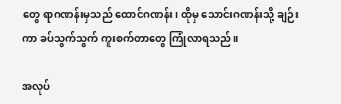တွေ ရာဂဏန်းမှသည် ထောင်ဂဏန်း၊ ထိုမှ သောင်းဂဏန်းသို့ ချဉ်းကာ ခပ်သွက်သွက် ကူးစက်တာတွေ ကြုံလာရသည်။

အလုပ်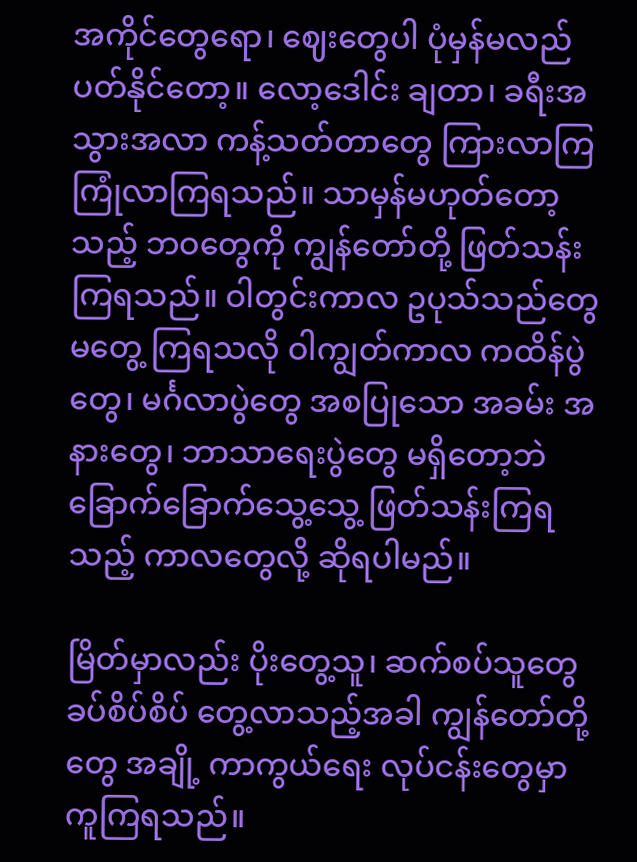အကိုင်တွေရော၊ ဈေးတွေပါ ပုံမှန်မလည်ပတ်နိုင်တော့။ လော့ဒေါင်း ချတာ၊ ခရီးအသွားအလာ ကန့်သတ်တာတွေ ကြားလာကြ ကြုံလာကြရသည်။ သာမှန်မဟုတ်တော့သည့် ဘဝတွေကို ကျွန်တော်တို့ ဖြတ်သန်းကြရသည်။ ဝါတွင်းကာလ ဥပုသ်သည်တွေ မတွေ့ ကြရသလို ဝါကျွတ်ကာလ ကထိန်ပွဲတွေ၊ မင်္ဂလာပွဲတွေ အစပြုသော အခမ်း အနားတွေ၊ ဘာသာရေးပွဲတွေ မရှိတော့ဘဲ ခြောက်ခြောက်သွေ့သွေ့ ဖြတ်သန်းကြရသည့် ကာလတွေလို့ ဆိုရပါမည်။

မြိတ်မှာလည်း ပိုးတွေ့သူ၊ ဆက်စပ်သူတွေ ခပ်စိပ်စိပ် တွေ့လာသည့်အခါ ကျွန်တော်တို့တွေ အချို့ ကာကွယ်ရေး လုပ်ငန်းတွေမှာ ကူကြရသည်။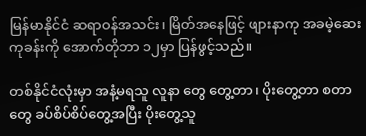မြန်မာနိုင်ငံ ဆရာဝန်အသင်း၊ မြိတ်အနေဖြင့် ဖျားနာကု အခမဲ့ဆေးကုခန်းကို အောက်တိုဘာ ၁၂မှာ ပြန်ဖွင့်သည်။

တစ်နိုင်ငံလုံးမှာ အနံ့မရသူ လူနာ တွေ တွေ့တာ၊ ပိုးတွေ့တာ စတာတွေ ခပ်စိပ်စိပ်တွေ့အပြီး ပိုးတွေ့သူ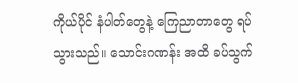ကိုယ်ပိုင် နံပါတ်တွေနဲ့ ကြေညာတာတွေ ရပ်သွားသည်။ သောင်းဂဏန်း အထိ ခပ်သွက်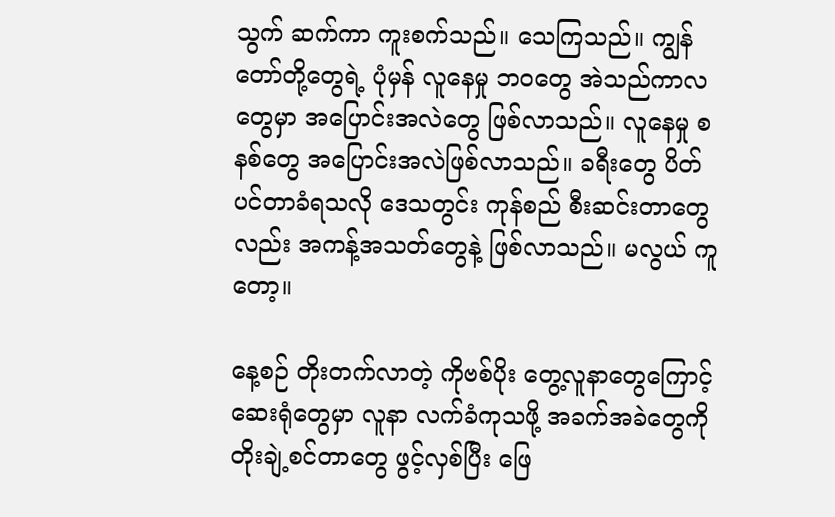သွက် ဆက်ကာ ကူးစက်သည်။ သေကြသည်။ ကျွန်တော်တို့တွေရဲ့ ပုံမှန် လူနေမှု ဘဝတွေ အဲသည်ကာလတွေမှာ အပြောင်းအလဲတွေ ဖြစ်လာသည်။ လူနေမှု စနစ်တွေ အပြောင်းအလဲဖြစ်လာသည်။ ခရီးတွေ ပိတ်ပင်တာခံရသလို ဒေသတွင်း ကုန်စည် စီးဆင်းတာတွေလည်း အကန့်အသတ်တွေနဲ့ ဖြစ်လာသည်။ မလွယ် ကူတော့။

နေ့စဉ် တိုးတက်လာတဲ့ ကိုဗစ်ပိုး တွေ့လူနာတွေကြောင့် ဆေးရုံတွေမှာ လူနာ လက်ခံကုသဖို့ အခက်အခဲတွေကို တိုးချဲ့စင်တာတွေ ဖွင့်လှစ်ပြီး ဖြေ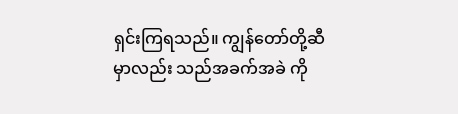ရှင်းကြရသည်။ ကျွန်တော်တို့ဆီမှာလည်း သည်အခက်အခဲ ကို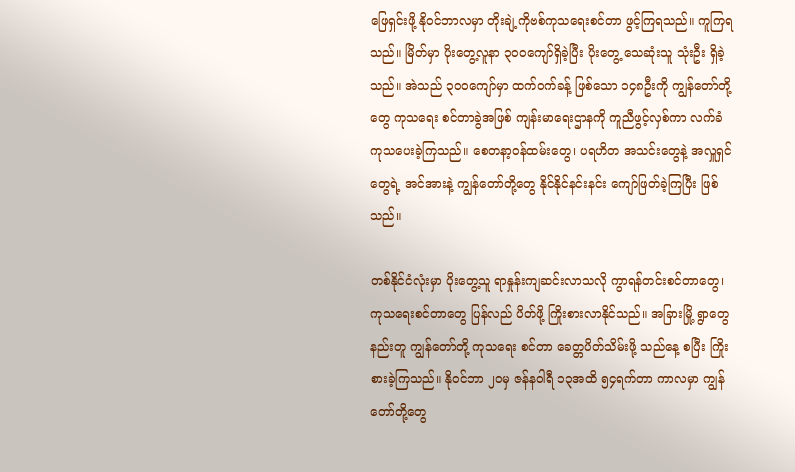ဖြေရှင်းဖို့ နိုဝင်ဘာလမှာ တိုးချဲ့ကိုဗစ်ကုသရေးစင်တာ ဖွင့်ကြရသည်။ ကူကြရသည်။ မြိတ်မှာ ပိုးတွေ့လူနာ ၃၀ဝကျော်ရှိခဲ့ပြီး ပိုးတွေ့ သေဆုံးသူ သုံးဦး ရှိခဲ့သည်။ အဲသည် ၃၀ဝကျော်မှာ ထက်ဝက်ခန့် ဖြစ်သော ၁၄၈ဦးကို ကျွန်တော်တို့တွေ ကုသရေး စင်တာခွဲအဖြစ် ကျန်းမာရေးဌာနကို ကူညီဖွင့်လှစ်ကာ လက်ခံကုသပေးခဲ့ကြသည်။ စေတနာ့ဝန်ထမ်းတွေ၊ ပရဟိတ အသင်းတွေနဲ့ အလှူရှင်တွေရဲ့ အင်အားနဲ့ ကျွန်တော်တို့တွေ နိုင်နိုင်နင်းနင်း ကျော်ဖြတ်ခဲ့ကြပြီး ဖြစ်သည်။

တစ်နိုင်ငံလုံးမှာ ပိုးတွေ့သူ ရာနှုန်းကျဆင်းလာသလို ကွာရန်တင်းစင်တာတွေ၊ ကုသရေးစင်တာတွေ ပြန်လည် ပိတ်ဖို့ ကြိုးစားလာနိုင်သည်။ အခြားမြို့ ရွာတွေနည်းတူ ကျွန်တော်တို့ ကုသရေး စင်တာ ခေတ္တပိတ်သိမ်းဖို့ သည်နေ့ စပြီး ကြိုးစားခဲ့ကြသည်။ နိုဝင်ဘာ ၂၀မှ ဇန်နဝါရီ ၁၃အထိ ၅၄ရက်တာ ကာလမှာ ကျွန်တော်တို့တွေ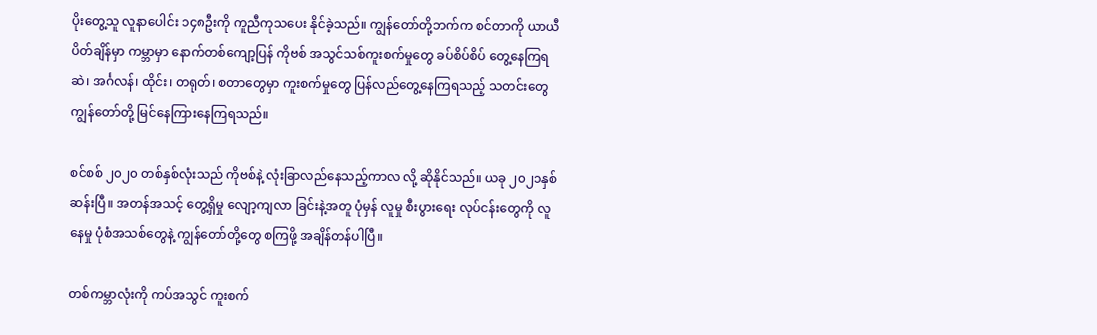ပိုးတွေ့သူ လူနာပေါင်း ၁၄၈ဦးကို ကူညီကုသပေး နိုင်ခဲ့သည်။ ကျွန်တော်တို့ဘက်က စင်တာကို ယာယီပိတ်ချိန်မှာ ကမ္ဘာမှာ နောက်တစ်ကျော့ပြန် ကိုဗစ် အသွင်သစ်ကူးစက်မှုတွေ ခပ်စိပ်စိပ် တွေ့နေကြရဆဲ၊ အင်္ဂလန်၊ ထိုင်း၊ တရုတ်၊ စတာတွေမှာ ကူးစက်မှုတွေ ပြန်လည်တွေ့နေကြရသည့် သတင်းတွေ ကျွန်တော်တို့ မြင်နေကြားနေကြရသည်။

စင်စစ် ၂၀၂၀ တစ်နှစ်လုံးသည် ကိုဗစ်နဲ့ လုံးခြာလည်နေသည့်ကာလ လို့ ဆိုနိုင်သည်။ ယခု ၂၀၂၁နှစ်ဆန်းပြီ။ အတန်အသင့် တွေ့ရှိမှု လျော့ကျလာ ခြင်းနဲ့အတူ ပုံမှန် လူမှု စီးပွားရေး လုပ်ငန်းတွေကို လူနေမှု ပုံစံအသစ်တွေနဲ့ ကျွန်တော်တို့တွေ စကြဖို့ အချိန်တန်ပါပြီ။

တစ်ကမ္ဘာလုံးကို ကပ်အသွင် ကူးစက်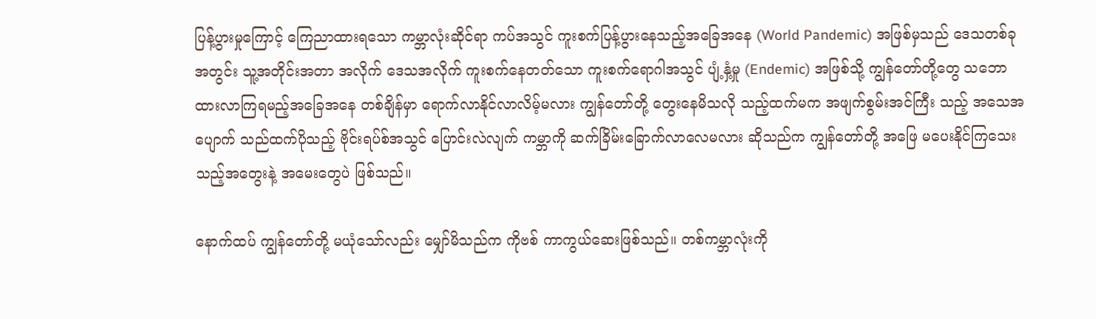ပြန့်ပွားမှုကြောင့် ကြေညာထားရသော ကမ္ဘာလုံးဆိုင်ရာ ကပ်အသွင် ကူးစက်ပြန့်ပွားနေသည့်အခြေအနေ (World Pandemic) အဖြစ်မှသည် ဒေသတစ်ခုအတွင်း သူ့အတိုင်းအတာ အလိုက် ဒေသအလိုက် ကူးစက်နေတတ်သော ကူးစက်ရောဂါအသွင် ပျံ့နှံ့မှု (Endemic) အဖြစ်သို့ ကျွန်တော်တို့တွေ သဘောထားလာကြရမည့်အခြေအနေ တစ်ချိန်မှာ ရောက်လာနိုင်လာလိမ့်မလား ကျွန်တော်တို့ တွေးနေမိသလို သည့်ထက်မက အဖျက်စွမ်းအင်ကြီး သည့် အသေအပျောက် သည်ထက်ပိုသည့် ဗိုင်းရပ်စ်အသွင် ပြောင်းလဲလျက် ကမ္ဘာကို ဆက်ခြိမ်းခြောက်လာလေမလား ဆိုသည်က ကျွန်တော်တို့ အဖြေ မပေးနိုင်ကြသေးသည့်အတွေးနဲ့ အမေးတွေပဲ ဖြစ်သည်။

နောက်ထပ် ကျွန်တော်တို့ မယုံသော်လည်း မျှော်မိသည်က ကိုဗစ် ကာကွယ်ဆေးဖြစ်သည်။ တစ်ကမ္ဘာလုံးကို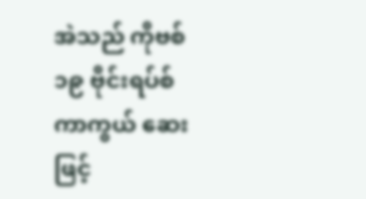အဲသည် ကိုဗစ်၁၉ ဗိုင်းရပ်စ်ကာကွယ် ဆေးဖြင့်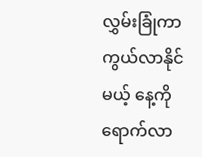လွှမ်းခြုံကာကွယ်လာနိုင်မယ့် နေ့ကို ရောက်လာ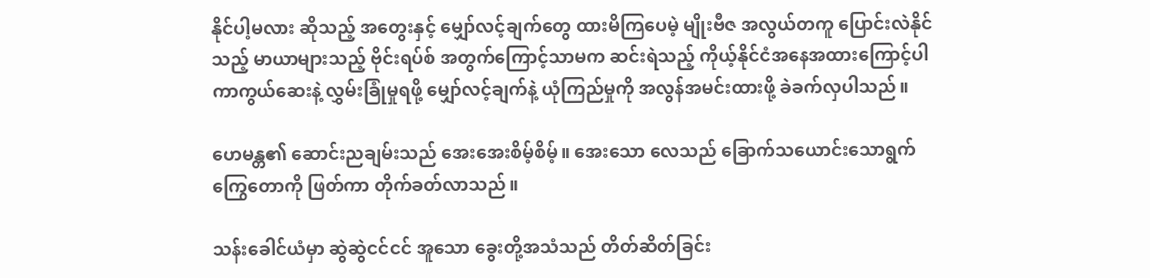နိုင်ပါ့မလား ဆိုသည့် အတွေးနှင့် မျှော်လင့်ချက်တွေ ထားမိကြပေမဲ့ မျိုးဗီဇ အလွယ်တကူ ပြောင်းလဲနိုင်သည့် မာယာများသည့် ဗိုင်းရပ်စ် အတွက်ကြောင့်သာမက ဆင်းရဲသည့် ကိုယ့်နိုင်ငံအနေအထားကြောင့်ပါ ကာကွယ်ဆေးနဲ့ လွှမ်းခြုံမှုရဖို့ မျှော်လင့်ချက်နဲ့ ယုံကြည်မှုကို အလွန်အမင်းထားဖို့ ခဲခက်လှပါသည်။

ဟေမန္တ၏ ဆောင်းညချမ်းသည် အေးအေးစိမ့်စိမ့်။ အေးသော လေသည် ခြောက်သယောင်းသောရွက်ကြွေတောကို ဖြတ်ကာ တိုက်ခတ်လာသည်။

သန်းခေါင်ယံမှာ ဆွဲဆွဲငင်ငင် အူသော ခွေးတို့အသံသည် တိတ်ဆိတ်ခြင်း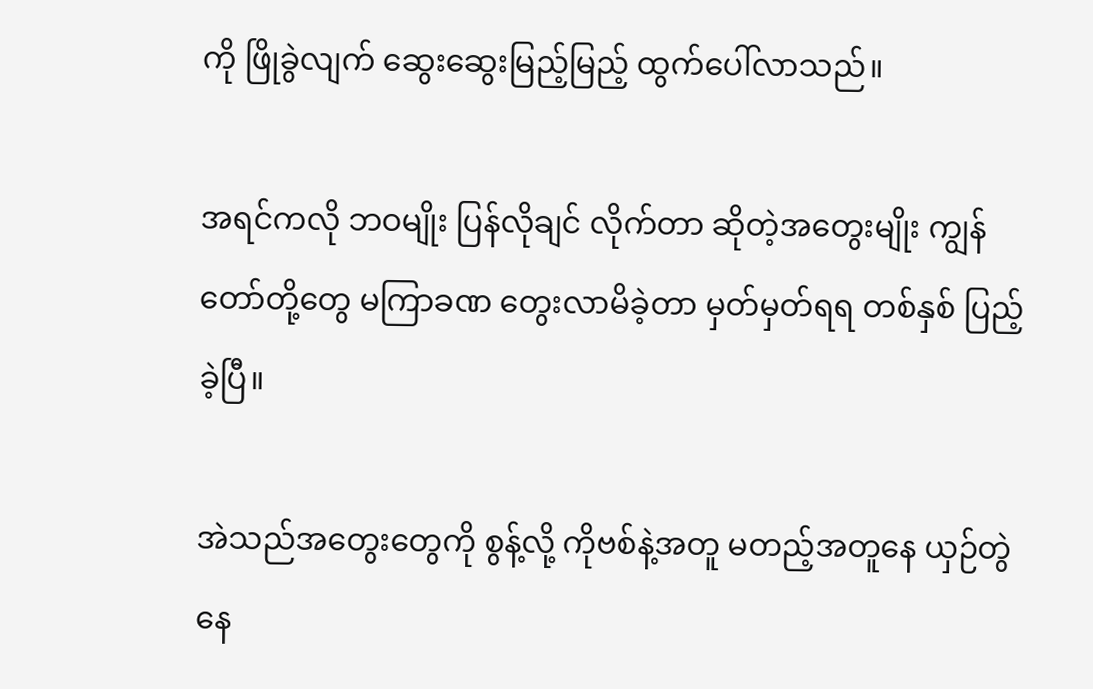ကို ဖြိုခွဲလျက် ဆွေးဆွေးမြည့်မြည့် ထွက်ပေါ်လာသည်။

အရင်ကလို ဘဝမျိုး ပြန်လိုချင် လိုက်တာ ဆိုတဲ့အတွေးမျိုး ကျွန်တော်တို့တွေ မကြာခဏ တွေးလာမိခဲ့တာ မှတ်မှတ်ရရ တစ်နှစ် ပြည့်ခဲ့ပြီ။

အဲသည်အတွေးတွေကို စွန့်လို့ ကိုဗစ်နဲ့အတူ မတည့်အတူနေ ယှဉ်တွဲ နေ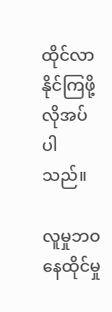ထိုင်လာနိုင်ကြဖို့ လိုအပ်ပါသည်။

လူမှုဘဝနေထိုင်မှု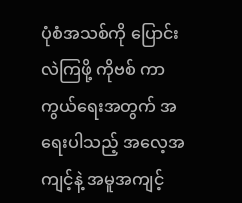ပုံစံအသစ်ကို ပြောင်းလဲကြဖို့ ကိုဗစ် ကာကွယ်ရေးအတွက် အရေးပါသည့် အလေ့အကျင့်နဲ့ အမူအကျင့်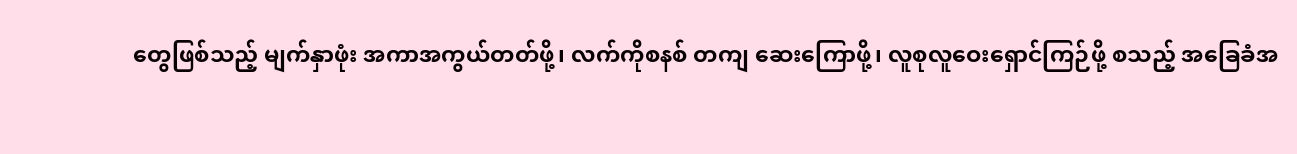တွေဖြစ်သည့် မျက်နှာဖုံး အကာအကွယ်တတ်ဖို့၊ လက်ကိုစနစ် တကျ ဆေးကြောဖို့၊ လူစုလူဝေးရှောင်ကြဉ်ဖို့ စသည့် အခြေခံအ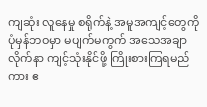ကျဆုံး လူနေမှု စရိုက်နဲ့ အမူအကျင့်တွေကို ပုံမှန်ဘဝမှာ မပျက်မကွက် အသေအချာ လိုက်နာ ကျင့်သုံးနိုင်ဖို့ ကြိုးစားကြရမည်ကား ဧ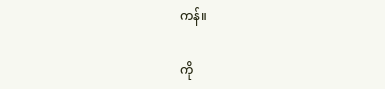ကန်။

ကို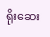ရိုးဆေး